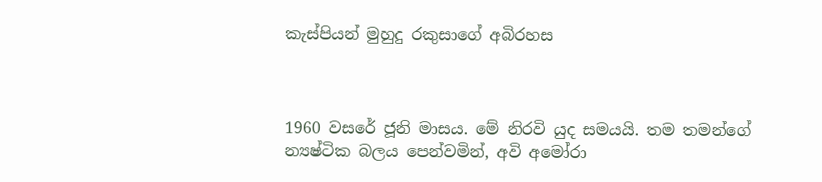කැස්පියන් මුහුදු රකුසාගේ අබිරහස



1960 වසරේ ජූනි මාසය. මේ නිරවි යුද සමයයි. තම තමන්ගේ න්‍යෂ්ටික බලය පෙන්වමින්, අවි අමෝරා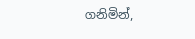ගනිමින්,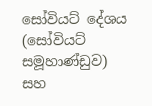සෝවියට් දේශය (සෝවියට් සමූහාණ්ඩුව) සහ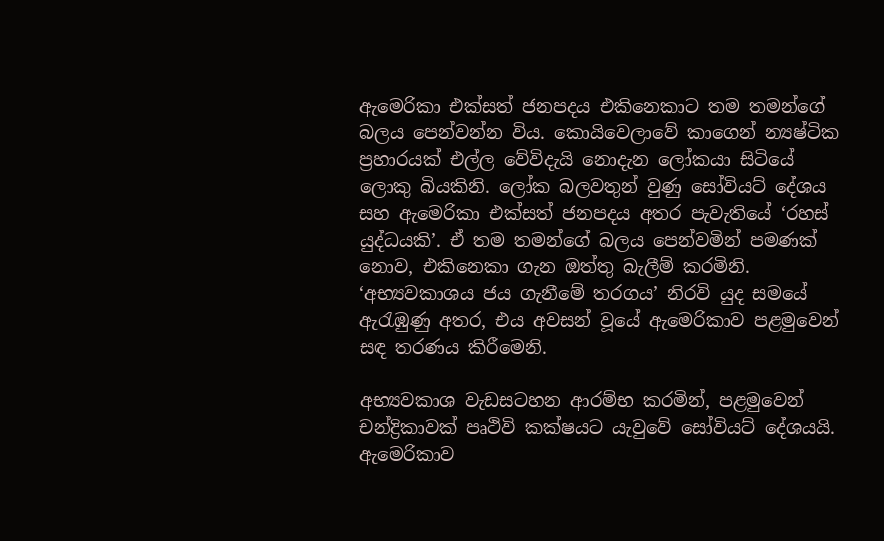ඇමෙරිකා එක්සත් ජනපදය එකිනෙකාට තම තමන්ගේ බලය පෙන්වන්න විය. කොයිවෙලාවේ කාගෙන් න්‍යෂ්ටික ප්‍රහාරයක් එල්ල වේවිදැයි නොදැන ලෝකයා සිටියේ ලොකු බියකිනි. ලෝක බලවතුන් වුණු සෝවියට් දේශය සහ ඇමෙරිකා එක්සත් ජනපදය අතර පැවැතියේ ‘රහස් යුද්ධයකි’. ඒ තම තමන්ගේ බලය පෙන්වමින් පමණක් නොව, එකිනෙකා ගැන ඔත්තු බැලීම් කරමිනි. ‘අභ්‍යවකාශය ජය ගැනීමේ තරගය’ නිරවි යුද සමයේ ඇරැඹුණු අතර, එය අවසන් වූයේ ඇමෙරිකාව පළමුවෙන් සඳ තරණය කිරීමෙනි.

අභ්‍යවකාශ වැඩසටහන ආරම්භ කරමින්, පළමුවෙන් චන්ද්‍රිකාවක් පෘථිවි කක්ෂයට යැවුවේ සෝවියට් දේශයයි. ඇමෙරිකාව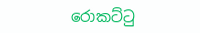රොකට්ටු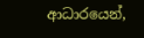ආධාරයෙන්,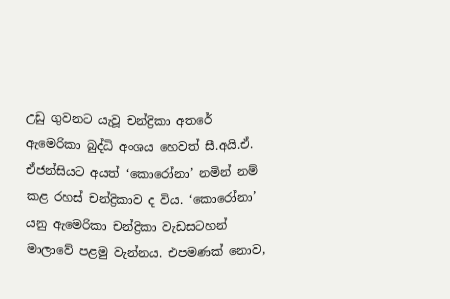උඩු ගුවනට යැවූ චන්ද්‍රිකා අතරේ ඇමෙරිකා බුද්ධි අංශය හෙවත් සී.අයි.ඒ. ඒජන්සියට අයත් ‘කොරෝනා’ නමින් නම් කළ රහස් චන්ද්‍රිකාව ද විය. ‘කොරෝනා’ යනු ඇමෙරිකා චන්ද්‍රිකා වැඩසටහන් මාලාවේ පළමු වැන්නය. එපමණක් නොව,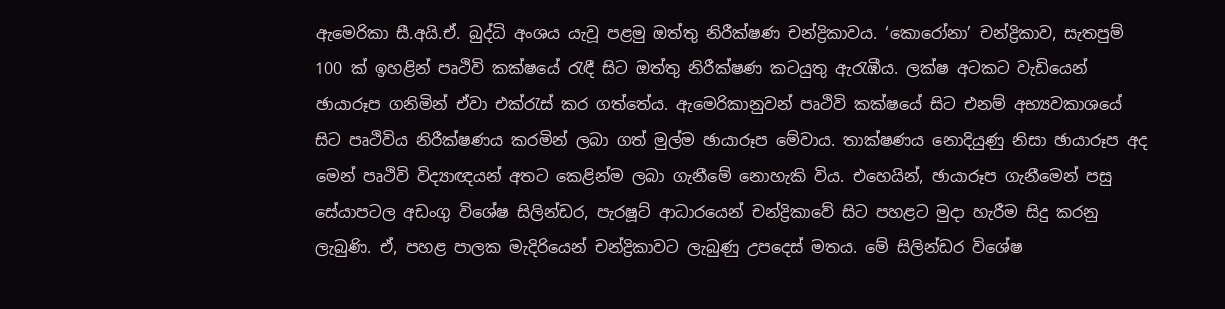ඇමෙරිකා සී.අයි.ඒ. බුද්ධි අංශය යැවූ පළමු ඔත්තු නිරීක්ෂණ චන්ද්‍රිකාවය. ‘කොරෝනා’ චන්ද්‍රිකාව, සැතපුම් 100 ක් ඉහළින් පෘථිවි කක්ෂයේ රැඳී සිට ඔත්තු නිරීක්ෂණ කටයුතු ඇරැඹීය. ලක්ෂ අටකට වැඩියෙන් ඡායාරූප ගනිමින් ඒවා එක්රැස් කර ගත්තේය. ඇමෙරිකානුවන් පෘථිවි කක්ෂයේ සිට එනම් අභ්‍යවකාශයේ සිට පෘථිවිය නිරීක්ෂණය කරමින් ලබා ගත් මුල්ම ඡායාරූප මේවාය. තාක්ෂණය නොදියුණු නිසා ඡායාරූප අද මෙන් පෘථිවි විද්‍යාඥයන් අතට කෙළින්ම ලබා ගැනීමේ නොහැකි විය. එහෙයින්, ඡායාරූප ගැනීමෙන් පසු සේයාපටල අඩංගු විශේෂ සිලින්ඩර, පැරෂූට් ආධාරයෙන් චන්ද්‍රිකාවේ සිට පහළට මුදා හැරීම සිදු කරනු ලැබුණි. ඒ, පහළ පාලක මැදිරියෙන් චන්ද්‍රිකාවට ලැබුණු උපදෙස් මතය. මේ සිලින්ඩර විශේෂ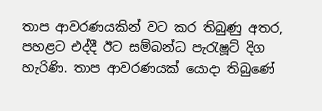තාප ආවරණයකින් වට කර තිබුණු අතර, පහළට එද්දී ඊට සම්බන්ධ පැරැෂූට් දිග හැරිණි. තාප ආවරණයක් යොදා තිබුණේ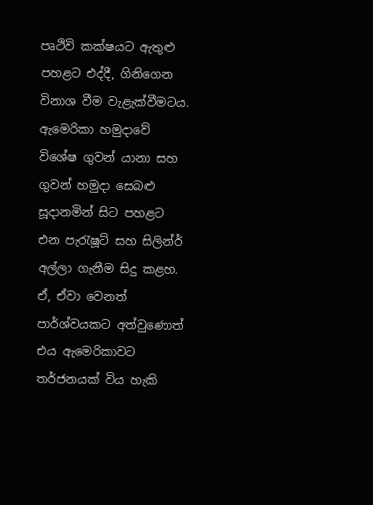පෘථිවි කක්ෂයට ඇතුළු පහළට එද්දී, ගිනිගෙන විනාශ වීම වැළැක්වීමටය. ඇමෙරිකා හමුදාවේ විශේෂ ගුවන් යානා සහ ගුවන් හමුදා සෙබළු සූදානමින් සිට පහළට එන පැරැෂූට් සහ සිලින්ර් අල්ලා ගැනීම සිදු කළහ. ඒ, ඒවා වෙනත් පාර්ශ්වයකට අත්වුණොත් එය ඇමෙරිකාවට තර්ජනයක් විය හැකි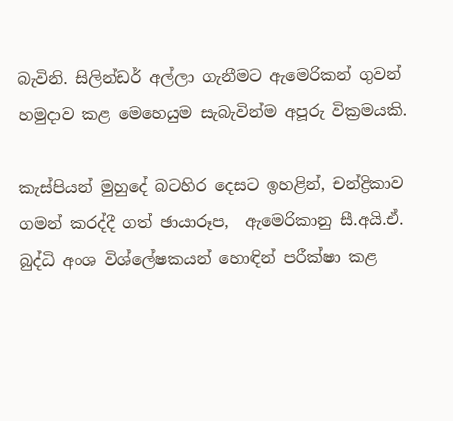බැවිනි. සිලින්ඩර් අල්ලා ගැනීමට ඇමෙරිකන් ගුවන් හමුදාව කළ මෙහෙයුම සැබැවින්ම අපූරු වික්‍රමයකි.

කැස්පියන් මුහුදේ බටහිර දෙසට ඉහළින්, චන්ද්‍රිකාව ගමන් කරද්දී ගත් ඡායාරූප,  ඇමෙරිකානු සී.අයි.ඒ. බුද්ධි අංශ විශ්ලේෂකයන් හොඳින් පරීක්ෂා කළ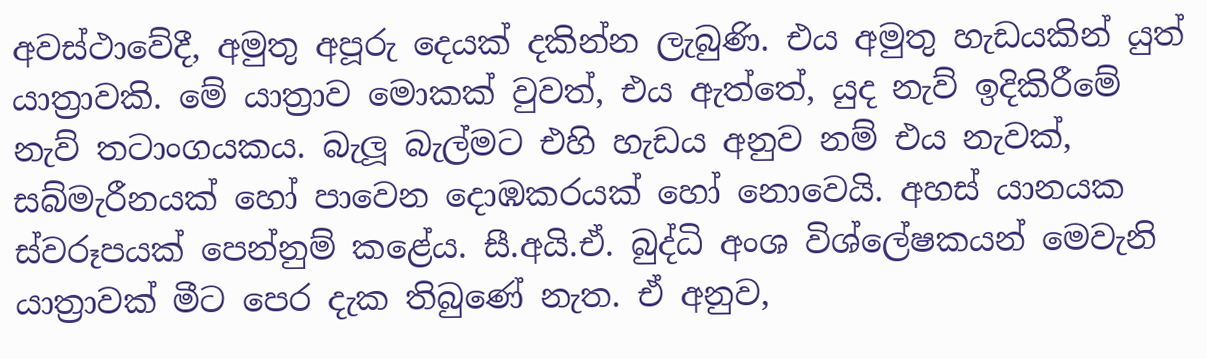අවස්ථාවේදී, අමුතු අපූරු දෙයක් දකින්න ලැබුණි. එය අමුතු හැඩයකින් යුත් යාත්‍රාවකි. මේ යාත්‍රාව මොකක් වුවත්, එය ඇත්තේ, යුද නැව් ඉදිකිරීමේ නැව් තටාංගයකය. බැලූ බැල්මට එහි හැඩය අනුව නම් එය නැවක්, සබ්මැරීනයක් හෝ පාවෙන දොඹකරයක් හෝ නොවෙයි. අහස් යානයක ස්වරූපයක් පෙන්නුම් කළේය. සී.අයි.ඒ. බුද්ධි අංශ විශ්ලේෂකයන් මෙවැනි යාත්‍රාවක් මීට පෙර දැක තිබුණේ නැත. ඒ අනුව,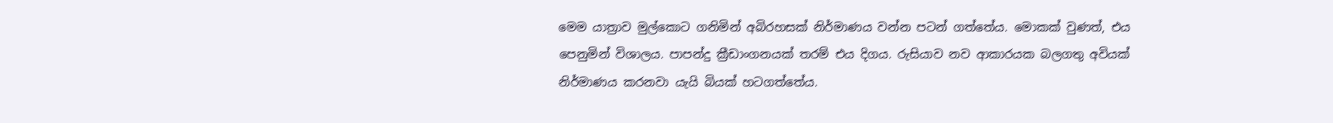මෙම යාත්‍රාව මුල්කොට ගනිමින් අබිරහසක් නිර්මාණය වන්න පටන් ගත්තේය. මොකක් වුණත්, එය පෙනුමින් විශාලය. පාපන්දු ක්‍රීඩාංගනයක් තරම් එය දිගය. රුසියාව නව ආකාරයක බලගතු අවියක් නිර්මාණය කරනවා යැයි බියක් හටගත්තේය.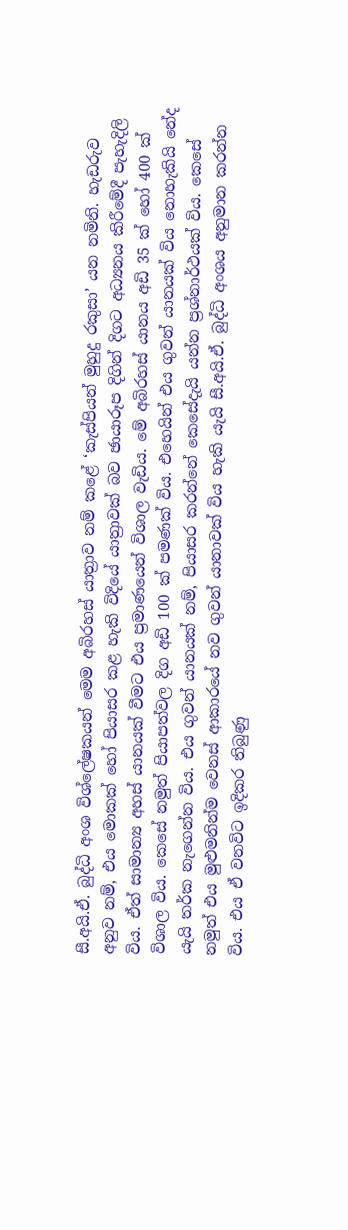සී.අයි.ඒ. බුද්ධි අංශ විශ්ලේෂකයන් මෙම අබිරහස් යාත්‍රාව නම් කළේ ‘කැස්පියන් මුහුදු රකුසා’ යන නමිනි. හැඩරුව අනුව නම්, එය මොකක් හෝ පියාසර කළ හැකි විදියේ යාත්‍රාවක් බව ඡායාරූප දිගින් දිගට අධ්‍යනය කිරීමේදී පැහැදිලි විය. ඒත් සාමාන්‍ය අහස් යානයක් වීමට එය ප්‍රමාණයෙන් විශාල වැඩිය. මේ අබිරහස් යානය අඩි 35 ක් හෝ 400 ක් විශාල විය. කෙසේ නමුත් පියාපත්වල දිග අඩි 100 ක් පමණක් විය. එහෙයින් එය ගුවන් යානයක් විය නොහැකියි නේද යැයි තර්ක නැගෙන්න විය. එය ගුවන් යානයක් නම්, පියාසර කරන්නේ කෙසේදැයි යන්න ප්‍රශ්නාර්ථයක් විය. කෙසේ නමුත් එය මුළුමනින්ම වෙනස් ආකාරයේ නව ගුවන් යානාවක් විය හැකි යැයි සී.අයි.ඒ. බුද්ධි අංශය අනුමාන කරන්න විය. එය ඒ වනවිට ඉදිකර තිබුණු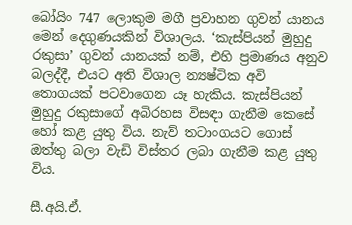බෝයිං 747 ලොකුම මගී ප්‍රවාහන ගුවන් යානය මෙන් දෙගුණයකින් විශාලය. ‘කැස්පියන් මුහුදු රකුසා’ ගුවන් යානයක් නම්, එහි ප්‍රමාණය අනුව බලද්දී, එයට අති විශාල න්‍යෂ්ටික අවි තොගයක් පටවාගෙන යෑ හැකිය. කැස්පියන් මුහුදු රකුසාගේ අබිරහස විසඳා ගැනීම කෙසේ හෝ කළ යුතු විය. නැව් තටාංගයට ගොස් ඔත්තු බලා වැඩි විස්තර ලබා ගැනීම කළ යුතු විය.

සී.අයි.ඒ.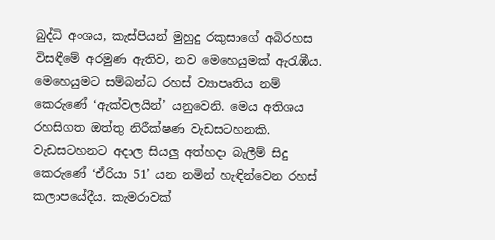බුද්ධි අංශය, කැස්පියන් මුහුදු රකුසාගේ අබිරහස විසඳීමේ අරමුණ ඇතිව, නව මෙහෙයුමක් ඇරැඹීය. මෙහෙයුමට සම්බන්ධ රහස් ව්‍යාපෘතිය නම් කෙරුණේ ‘ඇක්වලයින්’ යනුවෙනි. මෙය අතිශය රහසිගත ඔත්තු නිරීක්ෂණ වැඩසටහනකි. වැඩසටහනට අදාල සියලු අත්හදා බැලීම් සිදු කෙරුණේ ‘ඒරියා 51’ යන නමින් හැඳින්වෙන රහස් කලාපයේදීය. කැමරාවක්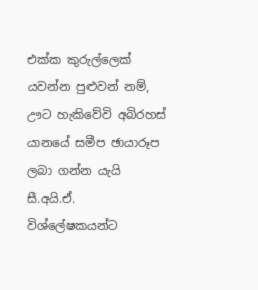එක්ක කුරුල්ලෙක් යවන්න පුළුවන් නම්, ඌට හැකිවේවි අබිරහස් යානයේ සමීප ඡායාරූප ලබා ගන්න යැයි සී.අයි.ඒ. විශ්ලේෂකයන්ට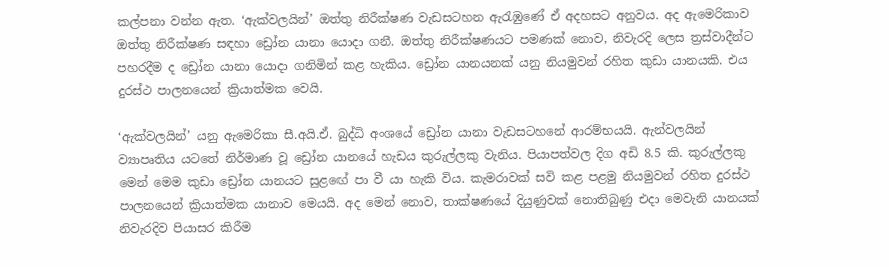කල්පනා වන්න ඇත. ‘ඇක්වලයින්’ ඔත්තු නිරීක්ෂණ වැඩසටහන ඇරැඹුණේ ඒ අදහසට අනුවය. අද ඇමෙරිකාව ඔත්තු නිරීක්ෂණ සඳහා ඩ්‍රෝන යානා යොදා ගනී. ඔත්තු නිරීක්ෂණයට පමණක් නොව, නිවැරදි ලෙස ත්‍රස්වාදීන්ට පහරදීම ද ඩ්‍රෝන යානා යොදා ගනිමින් කළ හැකිය. ඩ්‍රෝන යානයනක් යනු නියමුවන් රහිත කුඩා යානයකි. එය දුරස්ථ පාලනයෙන් ක්‍රියාත්මක වෙයි.

‘ඇක්වලයින්’ යනු ඇමෙරිකා සී.අයි.ඒ. බුද්ධි අංශයේ ඩ්‍රෝන යානා වැඩසටහනේ ආරම්භයයි. ඇන්වලයින් ව්‍යාපෘතිය යටතේ නිර්මාණ වූ ඩ්‍රෝන යානයේ හැඩය කුරුල්ලකු වැනිය. පියාපත්වල දිග අඩි 8.5 කි. කුරුල්ලකු මෙන් මෙම කුඩා ඩ්‍රෝන යානයට සුළඟේ පා වී යා හැකි විය. කැමරාවක් සවි කළ පළමු නියමුවන් රහිත දුරස්ථ පාලනයෙන් ක්‍රියාත්මක යානාව මෙයයි. අද මෙන් නොව, තාක්ෂණයේ දියුණුවක් නොතිබුණු එදා මෙවැනි යානයක් නිවැරදිව පියාසර කිරීම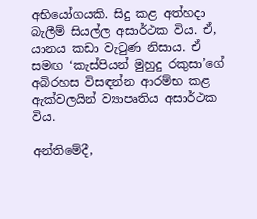අභියෝගයකි. සිදු කළ අත්හදා බැලීම් සියල්ල අසාර්ථක විය. ඒ, යානය කඩා වැටුණ නිසාය. ඒ සමඟ ‘කැස්පියන් මුහුදු රකුසා’ගේ අබිරහස විසඳන්න ආරම්භ කළ ඇක්වලයින් ව්‍යාපෘතිය අසාර්ථක විය.

අන්තිමේදී,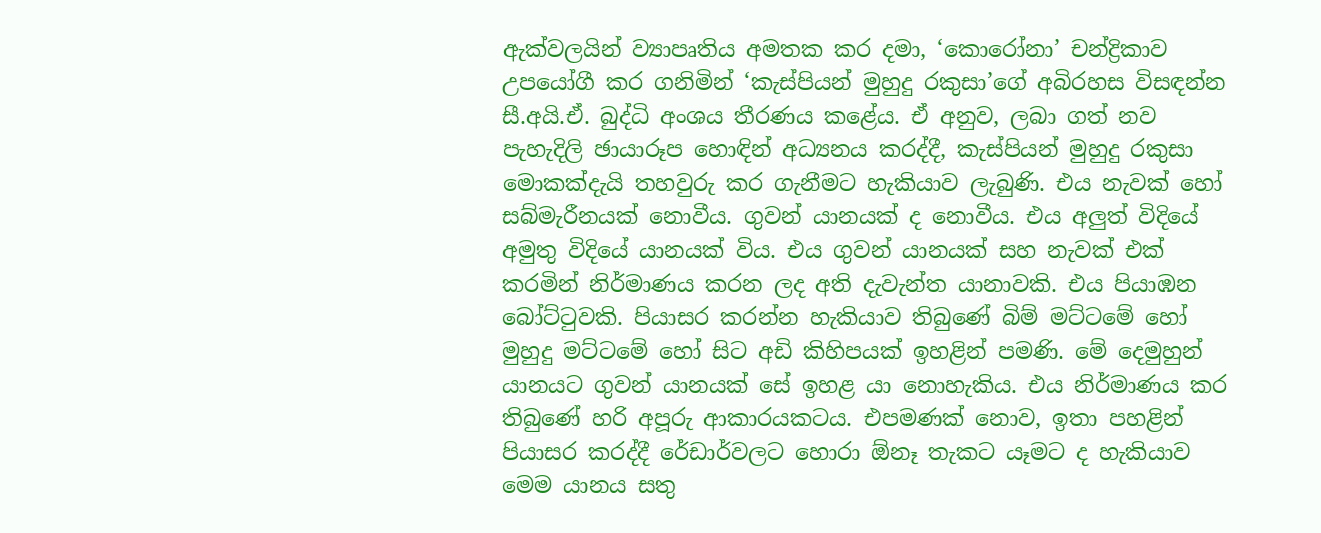ඇක්වලයින් ව්‍යාපෘතිය අමතක කර දමා, ‘කොරෝනා’ චන්ද්‍රිකාව උපයෝගී කර ගනිමින් ‘කැස්පියන් මුහුදු රකුසා’ගේ අබිරහස විසඳන්න සී.අයි.ඒ. බුද්ධි අංශය තීරණය කළේය. ඒ අනුව, ලබා ගත් නව පැහැදිලි ඡායාරූප හොඳින් අධ්‍යනය කරද්දී, කැස්පියන් මුහුදු රකුසා මොකක්දැයි තහවුරු කර ගැනීමට හැකියාව ලැබුණි. එය නැවක් හෝ සබ්මැරීනයක් නොවීය. ගුවන් යානයක් ද නොවීය. එය අලුත් විදියේ අමුතු විදියේ යානයක් විය. එය ගුවන් යානයක් සහ නැවක් එක් කරමින් නිර්මාණය කරන ලද අති දැවැන්ත යානාවකි. එය පියාඹන බෝට්ටුවකි. පියාසර කරන්න හැකියාව තිබුණේ බිම් මට්ටමේ හෝ මුහුදු මට්ටමේ හෝ සිට අඩි කිහිපයක් ඉහළින් පමණි. මේ දෙමුහුන් යානයට ගුවන් යානයක් සේ ඉහළ යා නොහැකිය. එය නිර්මාණය කර තිබුණේ හරි අපූරු ආකාරයකටය. එපමණක් නොව, ඉතා පහළින් පියාසර කරද්දී රේඩාර්වලට හොරා ඕනෑ තැකට යෑමට ද හැකියාව මෙම යානය සතු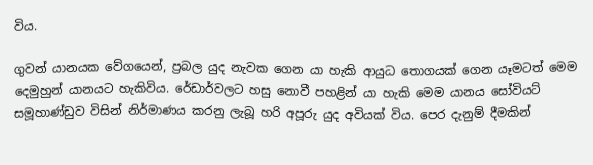විය.

ගුවන් යානයක වේගයෙන්, ප්‍රබල යුද නැවක ගෙන යා හැකි ආයුධ තොගයක් ගෙන යෑමටත් මෙම දෙමුහුන් යානයට හැකිවිය. රේඩාර්වලට හසු නොවී පහළින් යා හැකි මෙම යානය සෝවියට් සමූහාණ්ඩුව විසින් නිර්මාණය කරනු ලැබූ හරි අපූරු යුද අවියක් විය. පෙර දැනුම් දීමකින්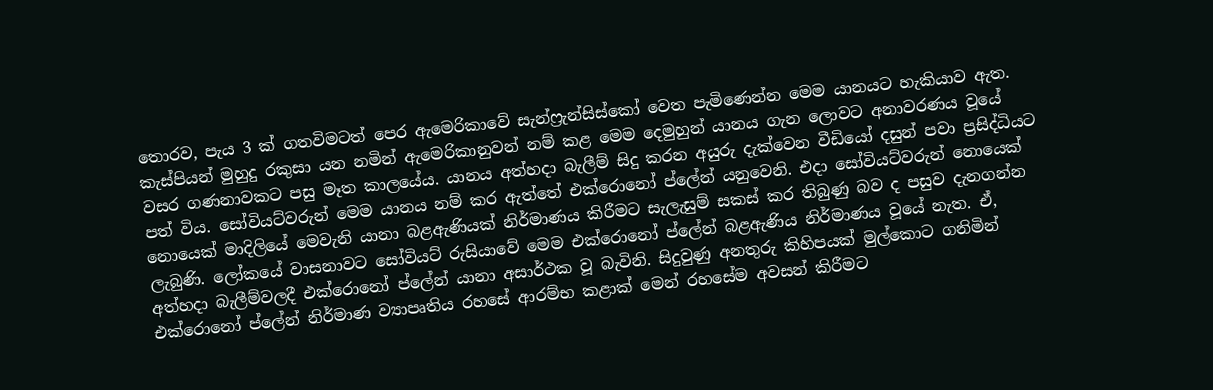තොරව, පැය 3 ක් ගතවිමටත් පෙර ඇමෙරිකාවේ සැන්ෆ්‍රැන්සිස්කෝ වෙත පැමිණෙන්න මෙම යානයට හැකියාව ඇත. කැස්පියන් මුහුදු රකුසා යන නමින් ඇමෙරිකානුවන් නම් කළ මෙම දෙමුහුන් යානය ගැන ලොවට අනාවරණය වූයේ වසර ගණනාවකට පසු මෑත කාලයේය. යානය අත්හදා බැලීම් සිදු කරන අයුරු දැක්වෙන වීඩියෝ දසුන් පවා ප්‍රසිද්ධියට පත් විය. සෝවියට්වරුන් මෙම යානය නම් කර ඇත්තේ එක්රොනෝ ප්ලේන් යනුවෙනි. එදා සෝවියට්වරුන් නොයෙක් නොයෙක් මාදිලියේ මෙවැනි යානා බළඇණියක් නිර්මාණය කිරීමට සැලැසුම් සකස් කර තිබුණු බව ද පසුව දැනගන්න ලැබුණි. ලෝකයේ වාසනාවට සෝවියට් රුසියාවේ මෙම එක්රොනෝ ප්ලේන් බළඇණිය නිර්මාණය වූයේ නැත. ඒ, අත්හදා බැලීම්වලදී එක්රොනෝ ප්ලේන් යානා අසාර්ථක වූ බැවිනි. සිදුවුණු අනතුරු කිහිපයක් මුල්කොට ගනිමින් එක්රොනෝ ප්ලේන් නිර්මාණ ව්‍යාපෘතිය රහසේ ආරම්භ කළාක් මෙන් රහසේම අවසන් කිරීමට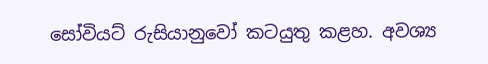සෝවියට් රුසියානුවෝ කටයුතු කළහ. අවශ්‍ය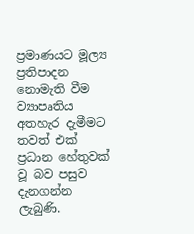ප්‍රමාණයට මූල්‍ය ප්‍රතිපාදන නොමැති වීම ව්‍යාපෘතිය අතහැර දැමීමට තවත් එක් ප්‍රධාන හේතුවක් වූ බව පසුව දැනගන්න ලැබුණි.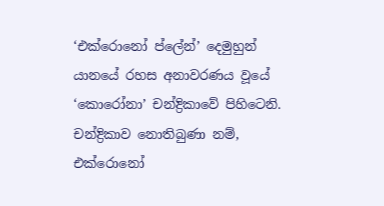‘එක්රොනෝ ප්ලේන්’ දෙමුහුන් යානයේ රහස අනාවරණය වූයේ ‘කොරෝනා’ චන්ද්‍රිකාවේ පිහිටෙනි. චන්ද්‍රිකාව නොතිබුණා නම්, එක්රොනෝ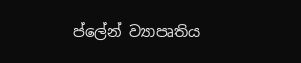ප්ලේන් ව්‍යාපෘතිය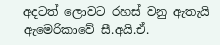අදටත් ලොවට රහස් වනු ඇතැයි ඇමෙරිකාවේ සී.අයි.ඒ.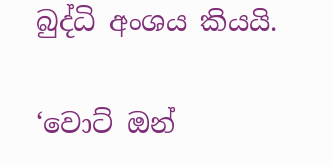බුද්ධි අංශය කියයි.

‘වොට් ඔන්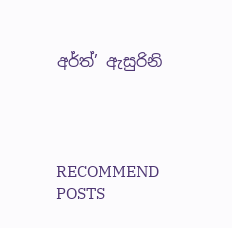අර්ත්’ ඇසුරිනි




RECOMMEND POSTS